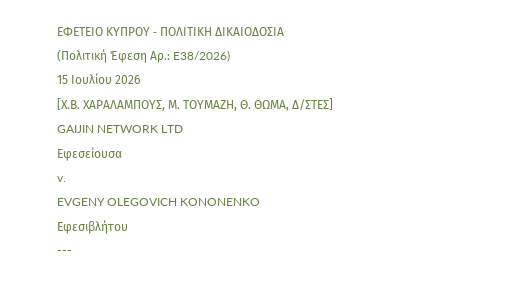ΕΦΕΤΕΙΟ ΚΥΠΡΟΥ ‑ ΠΟΛΙΤΙΚΗ ΔΙΚΑΙΟΔΟΣΙΑ
(Πολιτική Έφεση Αρ.: E38/2026)
15 Ιουλίου 2026
[Χ.Β. ΧΑΡΑΛΑΜΠΟΥΣ, Μ. ΤΟΥΜΑΖΗ, Θ. ΘΩΜΑ, Δ/ΣΤΕΣ]
GAIJIN NETWORK LTD
Εφεσείουσα
v.
EVGENY OLEGOVICH KONONENKO
Εφεσιβλήτου
---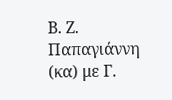Β. Ζ. Παπαγιάννη (κα) με Γ.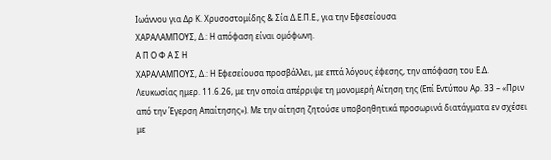Ιωάννου για Δρ Κ. Χρυσοστομίδης & Σία Δ.Ε.Π.Ε., για την Εφεσείουσα
ΧΑΡΑΛΑΜΠΟΥΣ, Δ.: Η απόφαση είναι ομόφωνη.
Α Π Ο Φ Α Σ Η
ΧΑΡΑΛΑΜΠΟΥΣ, Δ.: Η Εφεσείουσα προσβάλλει, με επτά λόγους έφεσης, την απόφαση του Ε.Δ. Λευκωσίας ημερ. 11.6.26, με την οποία απέρριψε τη μονομερή Αίτηση της (Επί Εντύπου Αρ. 33 – «Πριν από την Έγερση Απαίτησης»). Με την αίτηση ζητούσε υποβοηθητικά προσωρινά διατάγματα εν σχέσει με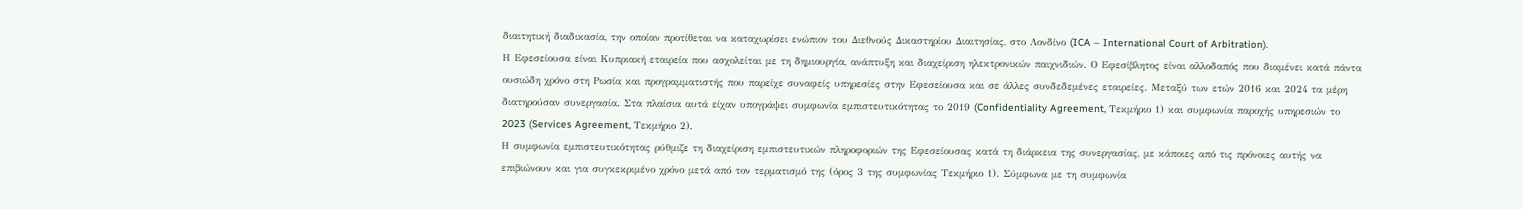διαιτητική διαδικασία, την οποίαν προτίθεται να καταχωρίσει ενώπιον του Διεθνούς Δικαστηρίου Διαιτησίας, στο Λονδίνο (ICA – International Court of Arbitration).
Η Εφεσείουσα είναι Κυπριακή εταιρεία που ασχολείται με τη δημιουργία, ανάπτυξη και διαχείριση ηλεκτρονικών παιχνιδιών. Ο Εφεσίβλητος είναι αλλοδαπός που διαμένει κατά πάντα ουσιώδη χρόνο στη Ρωσία και προγραμματιστής που παρείχε συναφείς υπηρεσίες στην Εφεσείουσα και σε άλλες συνδεδεμένες εταιρείες. Μεταξύ των ετών 2016 και 2024 τα μέρη διατηρούσαν συνεργασία. Στα πλαίσια αυτά είχαν υπογράψει συμφωνία εμπιστευτικότητας το 2019 (Confidentiality Agreement, Τεκμήριο 1) και συμφωνία παροχής υπηρεσιών το 2023 (Services Agreement, Τεκμήριο 2).
Η συμφωνία εμπιστευτικότητας ρύθμιζε τη διαχείριση εμπιστευτικών πληροφοριών της Εφεσείουσας κατά τη διάρκεια της συνεργασίας, με κάποιες από τις πρόνοιες αυτής να επιβιώνουν και για συγκεκριμένο χρόνο μετά από τον τερματισμό της (όρος 3 της συμφωνίας Τεκμήριο 1). Σύμφωνα με τη συμφωνία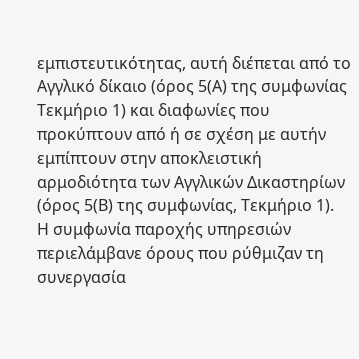εμπιστευτικότητας, αυτή διέπεται από το Αγγλικό δίκαιο (όρος 5(Α) της συμφωνίας Τεκμήριο 1) και διαφωνίες που προκύπτουν από ή σε σχέση με αυτήν εμπίπτουν στην αποκλειστική αρμοδιότητα των Αγγλικών Δικαστηρίων (όρος 5(Β) της συμφωνίας, Τεκμήριο 1).
Η συμφωνία παροχής υπηρεσιών περιελάμβανε όρους που ρύθμιζαν τη συνεργασία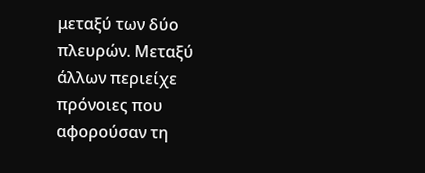μεταξύ των δύο πλευρών. Μεταξύ άλλων περιείχε πρόνοιες που αφορούσαν τη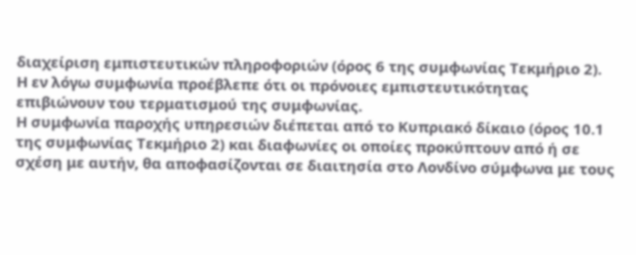διαχείριση εμπιστευτικών πληροφοριών (όρος 6 της συμφωνίας Τεκμήριο 2). Η εν λόγω συμφωνία προέβλεπε ότι οι πρόνοιες εμπιστευτικότητας επιβιώνουν του τερματισμού της συμφωνίας.
Η συμφωνία παροχής υπηρεσιών διέπεται από το Κυπριακό δίκαιο (όρος 10.1 της συμφωνίας Τεκμήριο 2) και διαφωνίες οι οποίες προκύπτουν από ή σε σχέση με αυτήν, θα αποφασίζονται σε διαιτησία στο Λονδίνο σύμφωνα με τους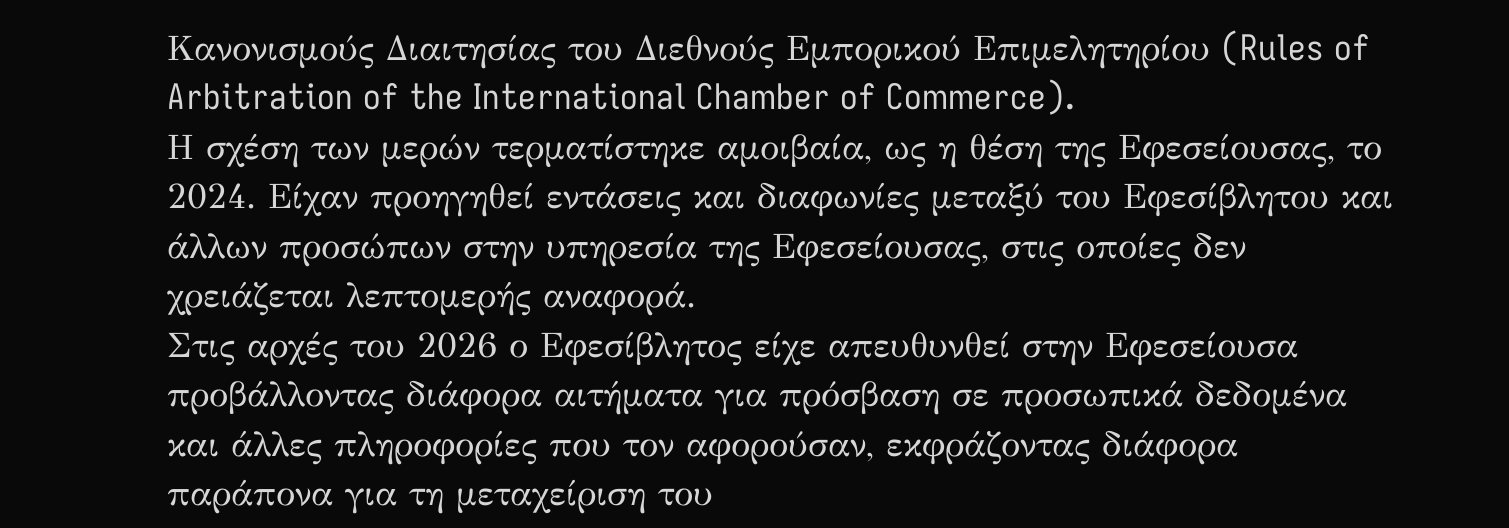Κανονισμούς Διαιτησίας του Διεθνούς Εμπορικού Επιμελητηρίου (Rules of Arbitration of the International Chamber of Commerce).
Η σχέση των μερών τερματίστηκε αμοιβαία, ως η θέση της Εφεσείουσας, το 2024. Είχαν προηγηθεί εντάσεις και διαφωνίες μεταξύ του Εφεσίβλητου και άλλων προσώπων στην υπηρεσία της Εφεσείουσας, στις οποίες δεν χρειάζεται λεπτομερής αναφορά.
Στις αρχές του 2026 ο Εφεσίβλητος είχε απευθυνθεί στην Εφεσείουσα προβάλλοντας διάφορα αιτήματα για πρόσβαση σε προσωπικά δεδομένα και άλλες πληροφορίες που τον αφορούσαν, εκφράζοντας διάφορα παράπονα για τη μεταχείριση του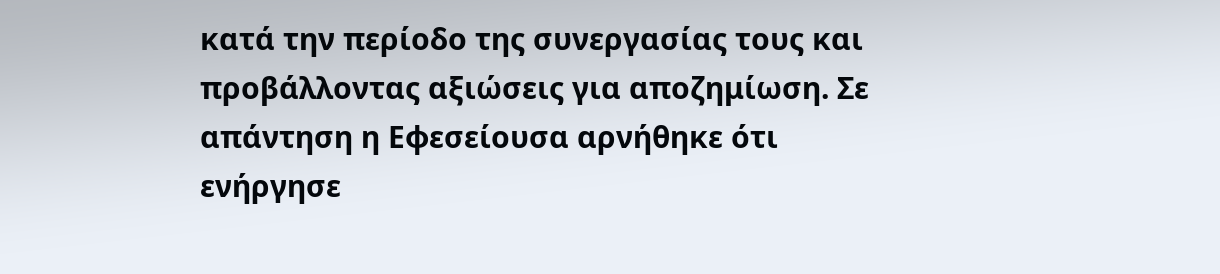κατά την περίοδο της συνεργασίας τους και προβάλλοντας αξιώσεις για αποζημίωση. Σε απάντηση η Εφεσείουσα αρνήθηκε ότι ενήργησε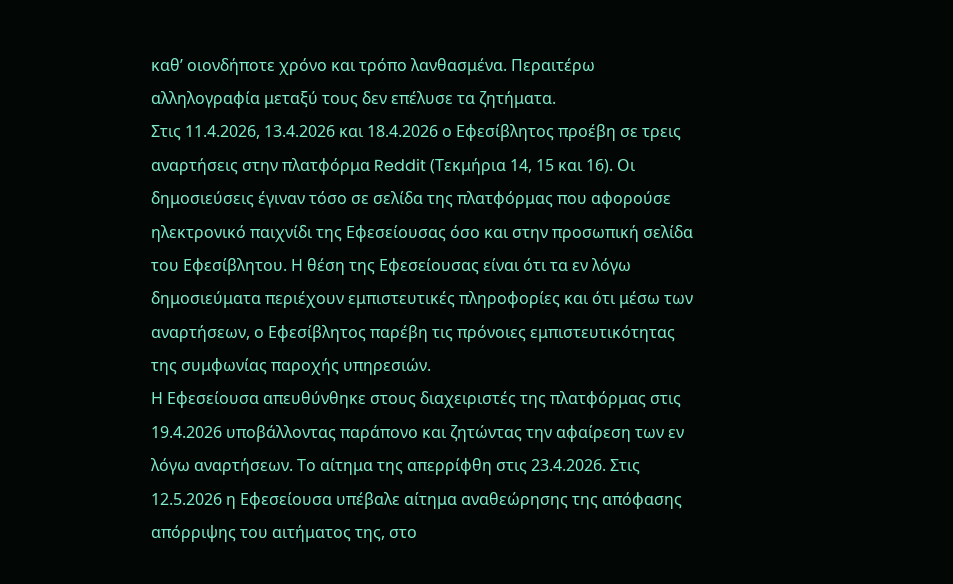καθ’ οιονδήποτε χρόνο και τρόπο λανθασμένα. Περαιτέρω αλληλογραφία μεταξύ τους δεν επέλυσε τα ζητήματα.
Στις 11.4.2026, 13.4.2026 και 18.4.2026 ο Εφεσίβλητος προέβη σε τρεις αναρτήσεις στην πλατφόρμα Reddit (Τεκμήρια 14, 15 και 16). Οι δημοσιεύσεις έγιναν τόσο σε σελίδα της πλατφόρμας που αφορούσε ηλεκτρονικό παιχνίδι της Εφεσείουσας όσο και στην προσωπική σελίδα του Εφεσίβλητου. Η θέση της Εφεσείουσας είναι ότι τα εν λόγω δημοσιεύματα περιέχουν εμπιστευτικές πληροφορίες και ότι μέσω των αναρτήσεων, ο Εφεσίβλητος παρέβη τις πρόνοιες εμπιστευτικότητας της συμφωνίας παροχής υπηρεσιών.
Η Εφεσείουσα απευθύνθηκε στους διαχειριστές της πλατφόρμας στις 19.4.2026 υποβάλλοντας παράπονο και ζητώντας την αφαίρεση των εν λόγω αναρτήσεων. Το αίτημα της απερρίφθη στις 23.4.2026. Στις 12.5.2026 η Εφεσείουσα υπέβαλε αίτημα αναθεώρησης της απόφασης απόρριψης του αιτήματος της, στο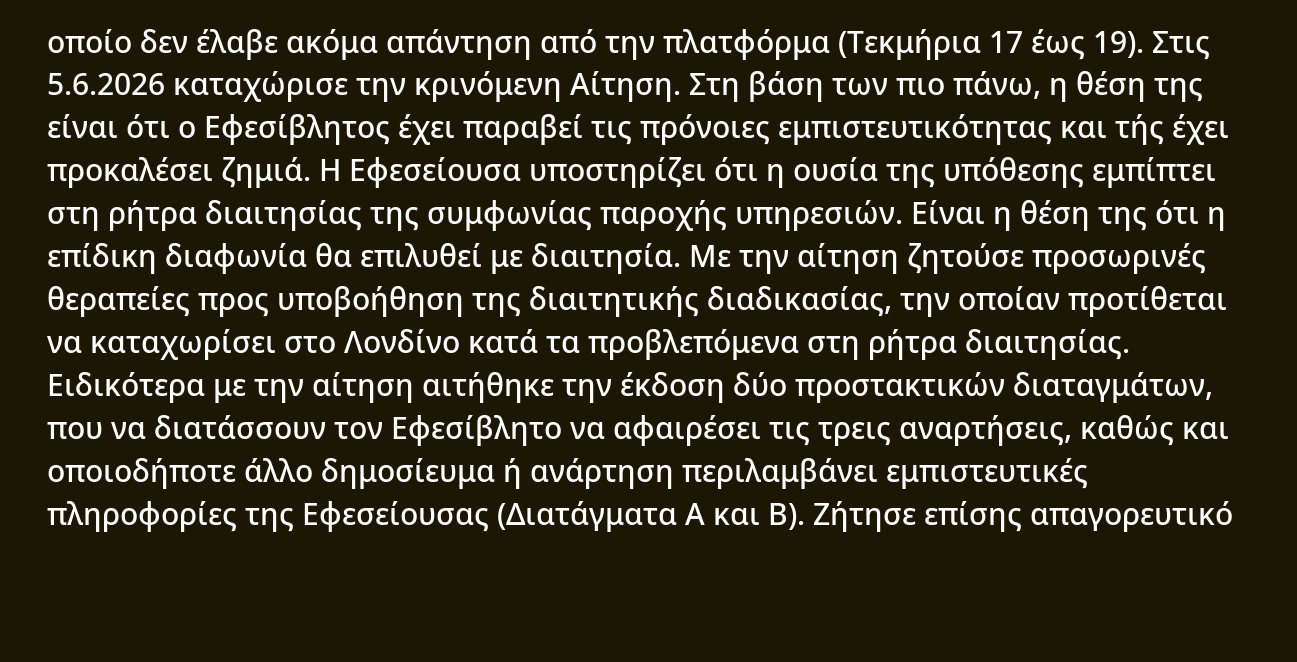οποίο δεν έλαβε ακόμα απάντηση από την πλατφόρμα (Τεκμήρια 17 έως 19). Στις 5.6.2026 καταχώρισε την κρινόμενη Αίτηση. Στη βάση των πιο πάνω, η θέση της είναι ότι ο Εφεσίβλητος έχει παραβεί τις πρόνοιες εμπιστευτικότητας και τής έχει προκαλέσει ζημιά. Η Εφεσείουσα υποστηρίζει ότι η ουσία της υπόθεσης εμπίπτει στη ρήτρα διαιτησίας της συμφωνίας παροχής υπηρεσιών. Είναι η θέση της ότι η επίδικη διαφωνία θα επιλυθεί με διαιτησία. Με την αίτηση ζητούσε προσωρινές θεραπείες προς υποβοήθηση της διαιτητικής διαδικασίας, την οποίαν προτίθεται να καταχωρίσει στο Λονδίνο κατά τα προβλεπόμενα στη ρήτρα διαιτησίας.
Ειδικότερα με την αίτηση αιτήθηκε την έκδοση δύο προστακτικών διαταγμάτων, που να διατάσσουν τον Εφεσίβλητο να αφαιρέσει τις τρεις αναρτήσεις, καθώς και οποιοδήποτε άλλο δημοσίευμα ή ανάρτηση περιλαμβάνει εμπιστευτικές πληροφορίες της Εφεσείουσας (Διατάγματα Α και Β). Ζήτησε επίσης απαγορευτικό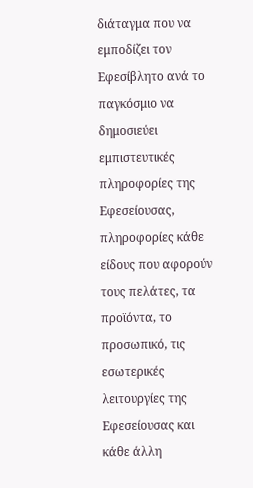διάταγμα που να εμποδίζει τον Εφεσίβλητο ανά το παγκόσμιο να δημοσιεύει εμπιστευτικές πληροφορίες της Εφεσείουσας, πληροφορίες κάθε είδους που αφορούν τους πελάτες, τα προϊόντα, το προσωπικό, τις εσωτερικές λειτουργίες της Εφεσείουσας και κάθε άλλη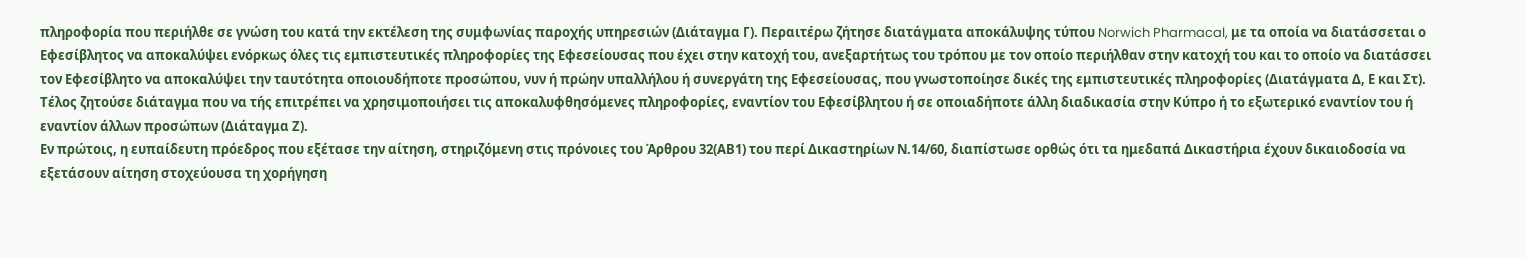πληροφορία που περιήλθε σε γνώση του κατά την εκτέλεση της συμφωνίας παροχής υπηρεσιών (Διάταγμα Γ). Περαιτέρω ζήτησε διατάγματα αποκάλυψης τύπου Norwich Pharmacal, με τα οποία να διατάσσεται ο Εφεσίβλητος να αποκαλύψει ενόρκως όλες τις εμπιστευτικές πληροφορίες της Εφεσείουσας που έχει στην κατοχή του, ανεξαρτήτως του τρόπου με τον οποίο περιήλθαν στην κατοχή του και το οποίο να διατάσσει τον Εφεσίβλητο να αποκαλύψει την ταυτότητα οποιουδήποτε προσώπου, νυν ή πρώην υπαλλήλου ή συνεργάτη της Εφεσείουσας, που γνωστοποίησε δικές της εμπιστευτικές πληροφορίες (Διατάγματα Δ, Ε και Στ). Τέλος ζητούσε διάταγμα που να τής επιτρέπει να χρησιμοποιήσει τις αποκαλυφθησόμενες πληροφορίες, εναντίον του Εφεσίβλητου ή σε οποιαδήποτε άλλη διαδικασία στην Κύπρο ή το εξωτερικό εναντίον του ή εναντίον άλλων προσώπων (Διάταγμα Ζ).
Εν πρώτοις, η ευπαίδευτη πρόεδρος που εξέτασε την αίτηση, στηριζόμενη στις πρόνοιες του Άρθρου 32(ΑΒ1) του περί Δικαστηρίων Ν.14/60, διαπίστωσε ορθώς ότι τα ημεδαπά Δικαστήρια έχουν δικαιοδοσία να εξετάσουν αίτηση στοχεύουσα τη χορήγηση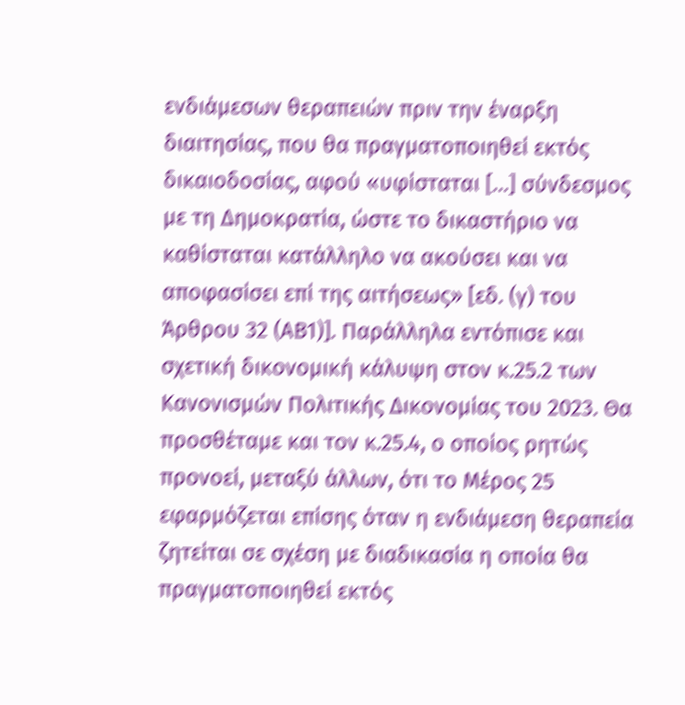ενδιάμεσων θεραπειών πριν την έναρξη διαιτησίας, που θα πραγματοποιηθεί εκτός δικαιοδοσίας, αφού «υφίσταται […] σύνδεσμος με τη Δημοκρατία, ώστε το δικαστήριο να καθίσταται κατάλληλο να ακούσει και να αποφασίσει επί της αιτήσεως» [εδ. (γ) του Άρθρου 32 (ΑΒ1)]. Παράλληλα εντόπισε και σχετική δικονομική κάλυψη στον κ.25.2 των Κανονισμών Πολιτικής Δικονομίας του 2023. Θα προσθέταμε και τον κ.25.4, ο οποίος ρητώς προνοεί, μεταξύ άλλων, ότι το Μέρος 25 εφαρμόζεται επίσης όταν η ενδιάμεση θεραπεία ζητείται σε σχέση με διαδικασία η οποία θα πραγματοποιηθεί εκτός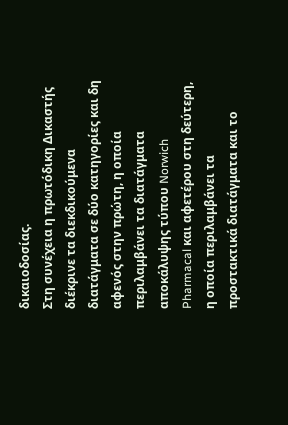δικαιοδοσίας.
Στη συνέχεια η πρωτόδικη Δικαστής διέκρινε τα διεκδικούμενα διατάγματα σε δύο κατηγορίες και δη αφενός στην πρώτη, η οποία περιλαμβάνει τα διατάγματα αποκάλυψης τύπου Norwich Pharmacal και αφετέρου στη δεύτερη, η οποία περιλαμβάνει τα προστακτικά διατάγματα και το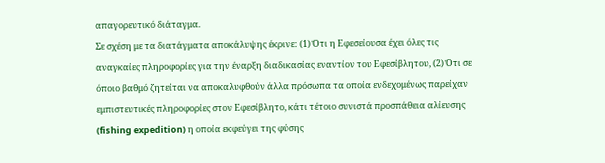απαγορευτικό διάταγμα.
Σε σχέση με τα διατάγματα αποκάλυψης έκρινε: (1) Ότι η Εφεσείουσα έχει όλες τις αναγκαίες πληροφορίες για την έναρξη διαδικασίας εναντίον του Εφεσίβλητου, (2) Ότι σε όποιο βαθμό ζητείται να αποκαλυφθούν άλλα πρόσωπα τα οποία ενδεχομένως παρείχαν εμπιστευτικές πληροφορίες στον Εφεσίβλητο, κάτι τέτοιο συνιστά προσπάθεια αλίευσης (fishing expedition) η οποία εκφεύγει της φύσης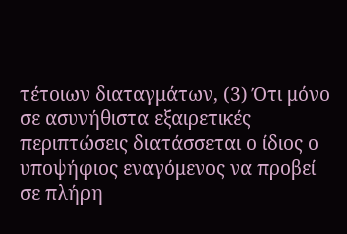τέτοιων διαταγμάτων, (3) Ότι μόνο σε ασυνήθιστα εξαιρετικές περιπτώσεις διατάσσεται ο ίδιος ο υποψήφιος εναγόμενος να προβεί σε πλήρη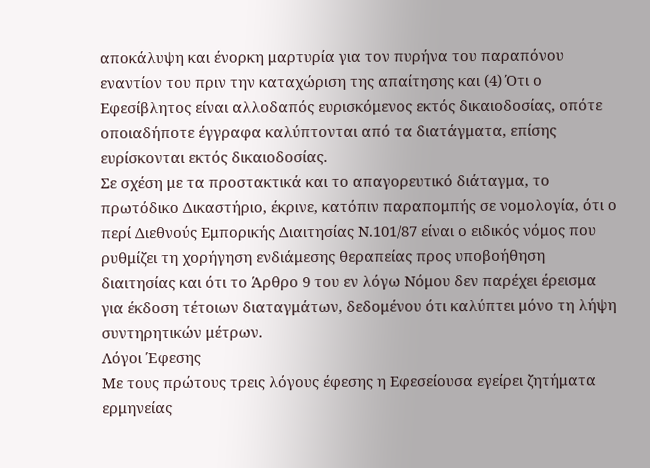αποκάλυψη και ένορκη μαρτυρία για τον πυρήνα του παραπόνου εναντίον του πριν την καταχώριση της απαίτησης και (4) Ότι ο Εφεσίβλητος είναι αλλοδαπός ευρισκόμενος εκτός δικαιοδοσίας, οπότε οποιαδήποτε έγγραφα καλύπτονται από τα διατάγματα, επίσης ευρίσκονται εκτός δικαιοδοσίας.
Σε σχέση με τα προστακτικά και το απαγορευτικό διάταγμα, το πρωτόδικο Δικαστήριο, έκρινε, κατόπιν παραπομπής σε νομολογία, ότι ο περί Διεθνούς Εμπορικής Διαιτησίας Ν.101/87 είναι ο ειδικός νόμος που ρυθμίζει τη χορήγηση ενδιάμεσης θεραπείας προς υποβοήθηση διαιτησίας και ότι το Άρθρο 9 του εν λόγω Νόμου δεν παρέχει έρεισμα για έκδοση τέτοιων διαταγμάτων, δεδομένου ότι καλύπτει μόνο τη λήψη συντηρητικών μέτρων.
Λόγοι Έφεσης
Με τους πρώτους τρεις λόγους έφεσης η Εφεσείουσα εγείρει ζητήματα ερμηνείας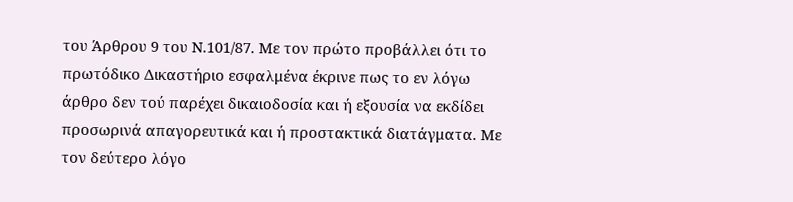του Άρθρου 9 του Ν.101/87. Με τον πρώτο προβάλλει ότι το πρωτόδικο Δικαστήριο εσφαλμένα έκρινε πως το εν λόγω άρθρο δεν τού παρέχει δικαιοδοσία και ή εξουσία να εκδίδει προσωρινά απαγορευτικά και ή προστακτικά διατάγματα. Με τον δεύτερο λόγο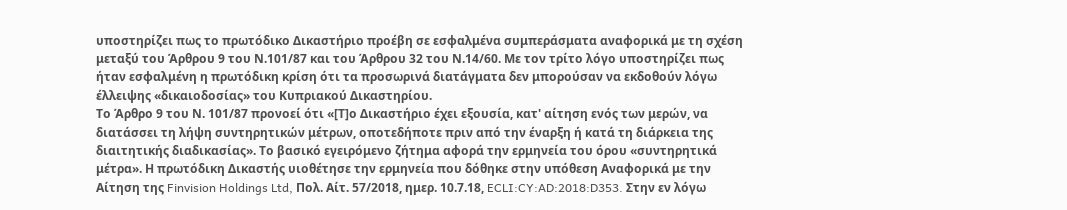υποστηρίζει πως το πρωτόδικο Δικαστήριο προέβη σε εσφαλμένα συμπεράσματα αναφορικά με τη σχέση μεταξύ του Άρθρου 9 του Ν.101/87 και του Άρθρου 32 του Ν.14/60. Με τον τρίτο λόγο υποστηρίζει πως ήταν εσφαλμένη η πρωτόδικη κρίση ότι τα προσωρινά διατάγματα δεν μπορούσαν να εκδοθούν λόγω έλλειψης «δικαιοδοσίας» του Κυπριακού Δικαστηρίου.
Το Άρθρο 9 του Ν. 101/87 προνοεί ότι «[Τ]ο Δικαστήριο έχει εξουσία, κατ' αίτηση ενός των μερών, να διατάσσει τη λήψη συντηρητικών μέτρων, οποτεδήποτε πριν από την έναρξη ή κατά τη διάρκεια της διαιτητικής διαδικασίας». Το βασικό εγειρόμενο ζήτημα αφορά την ερμηνεία του όρου «συντηρητικά μέτρα». Η πρωτόδικη Δικαστής υιοθέτησε την ερμηνεία που δόθηκε στην υπόθεση Αναφορικά με την Αίτηση της Finvision Holdings Ltd, Πολ. Αίτ. 57/2018, ημερ. 10.7.18, ECLI:CY:AD:2018:D353. Στην εν λόγω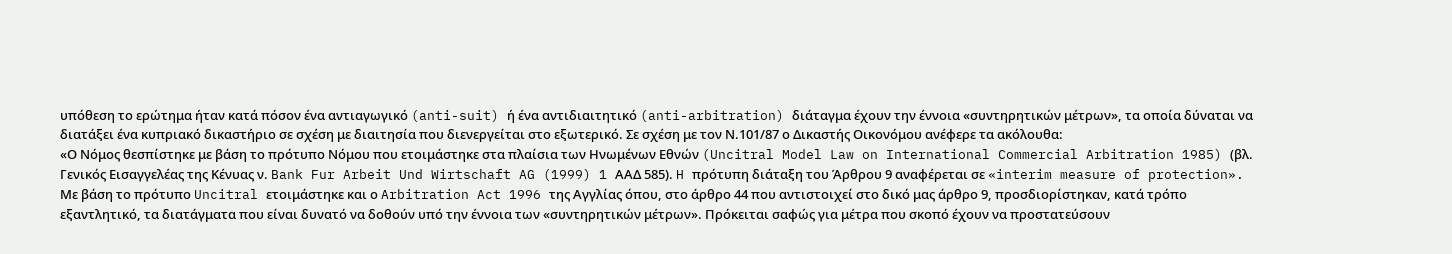υπόθεση το ερώτημα ήταν κατά πόσον ένα αντιαγωγικό (anti-suit) ή ένα αντιδιαιτητικό (anti-arbitration) διάταγμα έχουν την έννοια «συντηρητικών μέτρων», τα οποία δύναται να διατάξει ένα κυπριακό δικαστήριο σε σχέση με διαιτησία που διενεργείται στο εξωτερικό. Σε σχέση με τον Ν.101/87 ο Δικαστής Οικονόμου ανέφερε τα ακόλουθα:
«Ο Νόμος θεσπίστηκε με βάση το πρότυπο Νόμου που ετοιμάστηκε στα πλαίσια των Ηνωμένων Εθνών (Uncitral Model Law on International Commercial Arbitration 1985) (βλ. Γενικός Εισαγγελέας της Κένυας ν. Bank Fur Arbeit Und Wirtschaft AG (1999) 1 ΑΑΔ 585). H πρότυπη διάταξη του Άρθρου 9 αναφέρεται σε «interim measure of protection». Με βάση το πρότυπο Uncitral ετοιμάστηκε και ο Arbitration Act 1996 της Αγγλίας όπου, στο άρθρο 44 που αντιστοιχεί στο δικό μας άρθρο 9, προσδιορίστηκαν, κατά τρόπο εξαντλητικό, τα διατάγματα που είναι δυνατό να δοθούν υπό την έννοια των «συντηρητικών μέτρων». Πρόκειται σαφώς για μέτρα που σκοπό έχουν να προστατεύσουν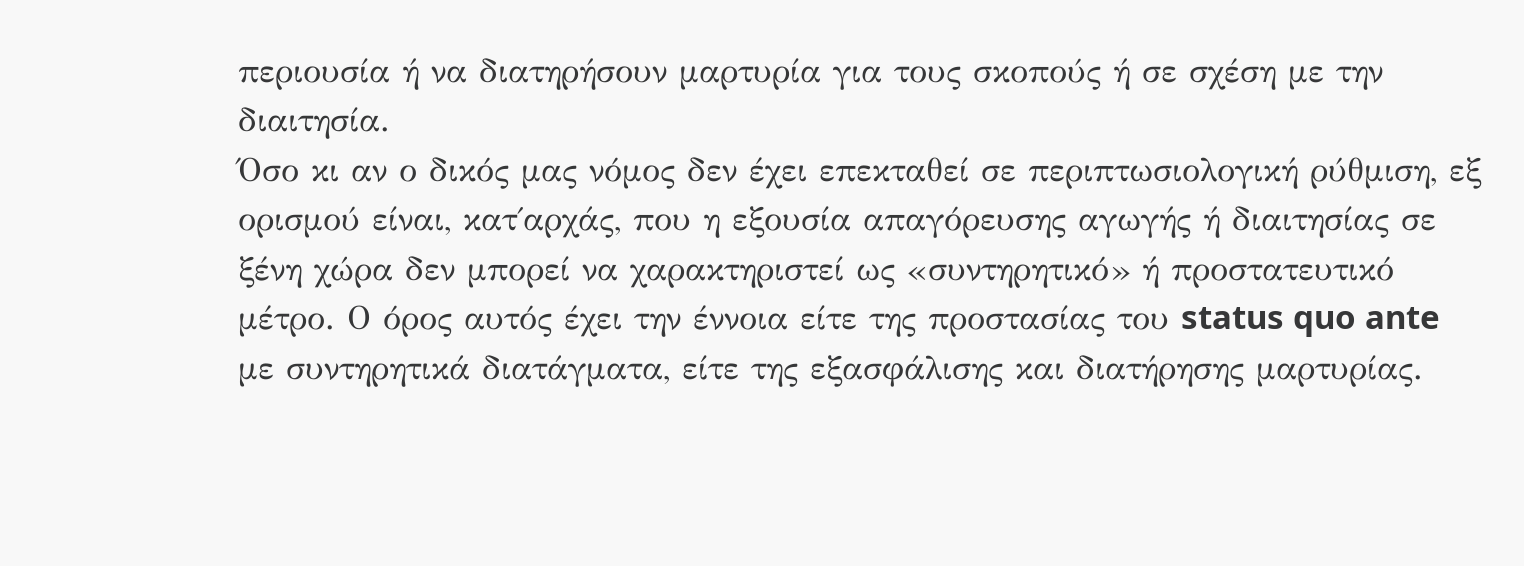περιουσία ή να διατηρήσουν μαρτυρία για τους σκοπούς ή σε σχέση με την διαιτησία.
Όσο κι αν ο δικός μας νόμος δεν έχει επεκταθεί σε περιπτωσιολογική ρύθμιση, εξ ορισμού είναι, κατ΄αρχάς, που η εξουσία απαγόρευσης αγωγής ή διαιτησίας σε ξένη χώρα δεν μπορεί να χαρακτηριστεί ως «συντηρητικό» ή προστατευτικό μέτρο. Ο όρος αυτός έχει την έννοια είτε της προστασίας του status quo ante με συντηρητικά διατάγματα, είτε της εξασφάλισης και διατήρησης μαρτυρίας.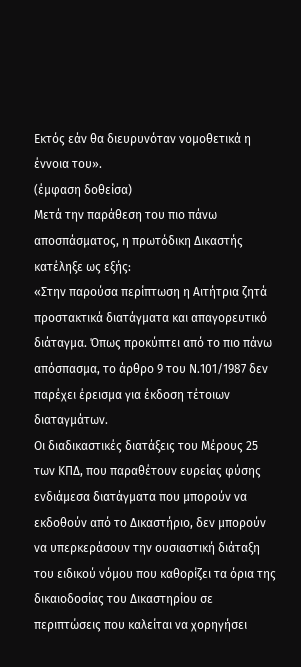Εκτός εάν θα διευρυνόταν νομοθετικά η έννοια του».
(έμφαση δοθείσα)
Μετά την παράθεση του πιο πάνω αποσπάσματος, η πρωτόδικη Δικαστής κατέληξε ως εξής:
«Στην παρούσα περίπτωση η Αιτήτρια ζητά προστακτικά διατάγματα και απαγορευτικό διάταγμα. Όπως προκύπτει από το πιο πάνω απόσπασμα, το άρθρο 9 του Ν.101/1987 δεν παρέχει έρεισμα για έκδοση τέτοιων διαταγμάτων.
Οι διαδικαστικές διατάξεις του Μέρους 25 των ΚΠΔ, που παραθέτουν ευρείας φύσης ενδιάμεσα διατάγματα που μπορούν να εκδοθούν από το Δικαστήριο, δεν μπορούν να υπερκεράσουν την ουσιαστική διάταξη του ειδικού νόμου που καθορίζει τα όρια της δικαιοδοσίας του Δικαστηρίου σε περιπτώσεις που καλείται να χορηγήσει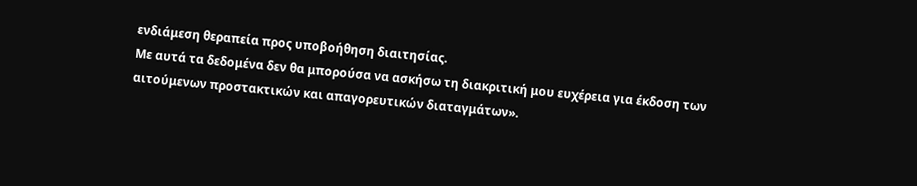ενδιάμεση θεραπεία προς υποβοήθηση διαιτησίας.
Με αυτά τα δεδομένα δεν θα μπορούσα να ασκήσω τη διακριτική μου ευχέρεια για έκδοση των αιτούμενων προστακτικών και απαγορευτικών διαταγμάτων».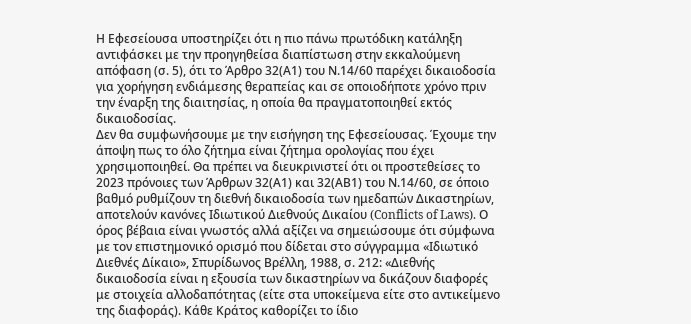Η Εφεσείουσα υποστηρίζει ότι η πιο πάνω πρωτόδικη κατάληξη αντιφάσκει με την προηγηθείσα διαπίστωση στην εκκαλούμενη απόφαση (σ. 5), ότι το Άρθρο 32(Α1) του Ν.14/60 παρέχει δικαιοδοσία για χορήγηση ενδιάμεσης θεραπείας και σε οποιοδήποτε χρόνο πριν την έναρξη της διαιτησίας, η οποία θα πραγματοποιηθεί εκτός δικαιοδοσίας.
Δεν θα συμφωνήσουμε με την εισήγηση της Εφεσείουσας. Έχουμε την άποψη πως το όλο ζήτημα είναι ζήτημα ορολογίας που έχει χρησιμοποιηθεί. Θα πρέπει να διευκρινιστεί ότι οι προστεθείσες το 2023 πρόνοιες των Άρθρων 32(Α1) και 32(ΑΒ1) του Ν.14/60, σε όποιο βαθμό ρυθμίζουν τη διεθνή δικαιοδοσία των ημεδαπών Δικαστηρίων, αποτελούν κανόνες Ιδιωτικού Διεθνούς Δικαίου (Conflicts of Laws). Ο όρος βέβαια είναι γνωστός αλλά αξίζει να σημειώσουμε ότι σύμφωνα με τον επιστημονικό ορισμό που δίδεται στο σύγγραμμα «Ιδιωτικό Διεθνές Δίκαιο», Σπυρίδωνος Βρέλλη, 1988, σ. 212: «Διεθνής δικαιοδοσία είναι η εξουσία των δικαστηρίων να δικάζουν διαφορές με στοιχεία αλλοδαπότητας (είτε στα υποκείμενα είτε στο αντικείμενο της διαφοράς). Κάθε Κράτος καθορίζει το ίδιο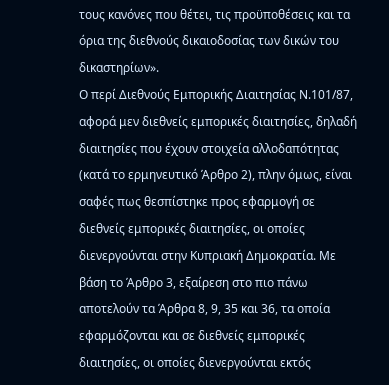τους κανόνες που θέτει, τις προϋποθέσεις και τα όρια της διεθνούς δικαιοδοσίας των δικών του δικαστηρίων».
Ο περί Διεθνούς Εμπορικής Διαιτησίας Ν.101/87, αφορά μεν διεθνείς εμπορικές διαιτησίες, δηλαδή διαιτησίες που έχουν στοιχεία αλλοδαπότητας (κατά το ερμηνευτικό Άρθρο 2), πλην όμως, είναι σαφές πως θεσπίστηκε προς εφαρμογή σε διεθνείς εμπορικές διαιτησίες, οι οποίες διενεργούνται στην Κυπριακή Δημοκρατία. Με βάση το Άρθρο 3, εξαίρεση στο πιο πάνω αποτελούν τα Άρθρα 8, 9, 35 και 36, τα οποία εφαρμόζονται και σε διεθνείς εμπορικές διαιτησίες, οι οποίες διενεργούνται εκτός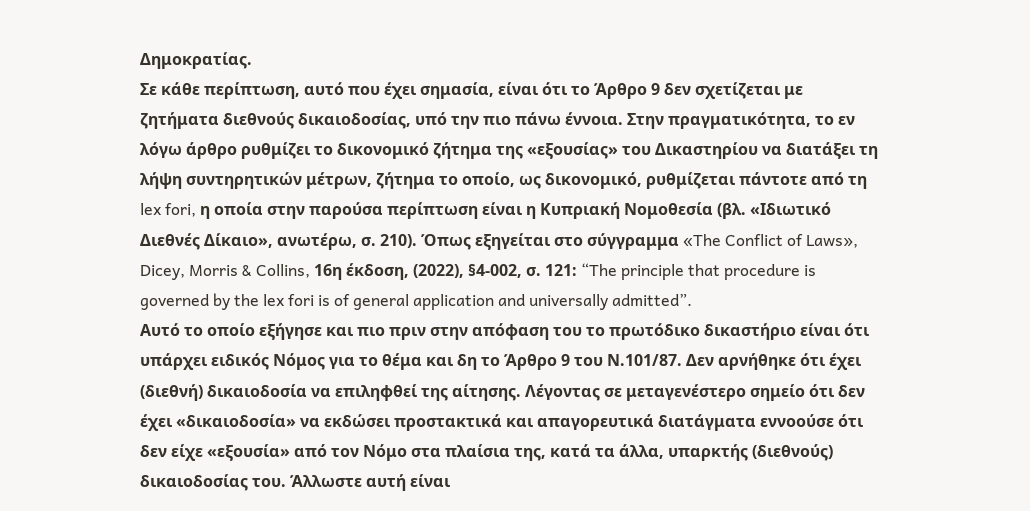Δημοκρατίας.
Σε κάθε περίπτωση, αυτό που έχει σημασία, είναι ότι το Άρθρο 9 δεν σχετίζεται με ζητήματα διεθνούς δικαιοδοσίας, υπό την πιο πάνω έννοια. Στην πραγματικότητα, το εν λόγω άρθρο ρυθμίζει το δικονομικό ζήτημα της «εξουσίας» του Δικαστηρίου να διατάξει τη λήψη συντηρητικών μέτρων, ζήτημα το οποίο, ως δικονομικό, ρυθμίζεται πάντοτε από τη lex fori, η οποία στην παρούσα περίπτωση είναι η Κυπριακή Νομοθεσία (βλ. «Ιδιωτικό Διεθνές Δίκαιο», ανωτέρω, σ. 210). Όπως εξηγείται στο σύγγραμμα «The Conflict of Laws», Dicey, Morris & Collins, 16η έκδοση, (2022), §4-002, σ. 121: “The principle that procedure is governed by the lex fori is of general application and universally admitted”.
Αυτό το οποίο εξήγησε και πιο πριν στην απόφαση του το πρωτόδικο δικαστήριο είναι ότι υπάρχει ειδικός Νόμος για το θέμα και δη το Άρθρο 9 του Ν.101/87. Δεν αρνήθηκε ότι έχει (διεθνή) δικαιοδοσία να επιληφθεί της αίτησης. Λέγοντας σε μεταγενέστερο σημείο ότι δεν έχει «δικαιοδοσία» να εκδώσει προστακτικά και απαγορευτικά διατάγματα εννοούσε ότι δεν είχε «εξουσία» από τον Νόμο στα πλαίσια της, κατά τα άλλα, υπαρκτής (διεθνούς) δικαιοδοσίας του. Άλλωστε αυτή είναι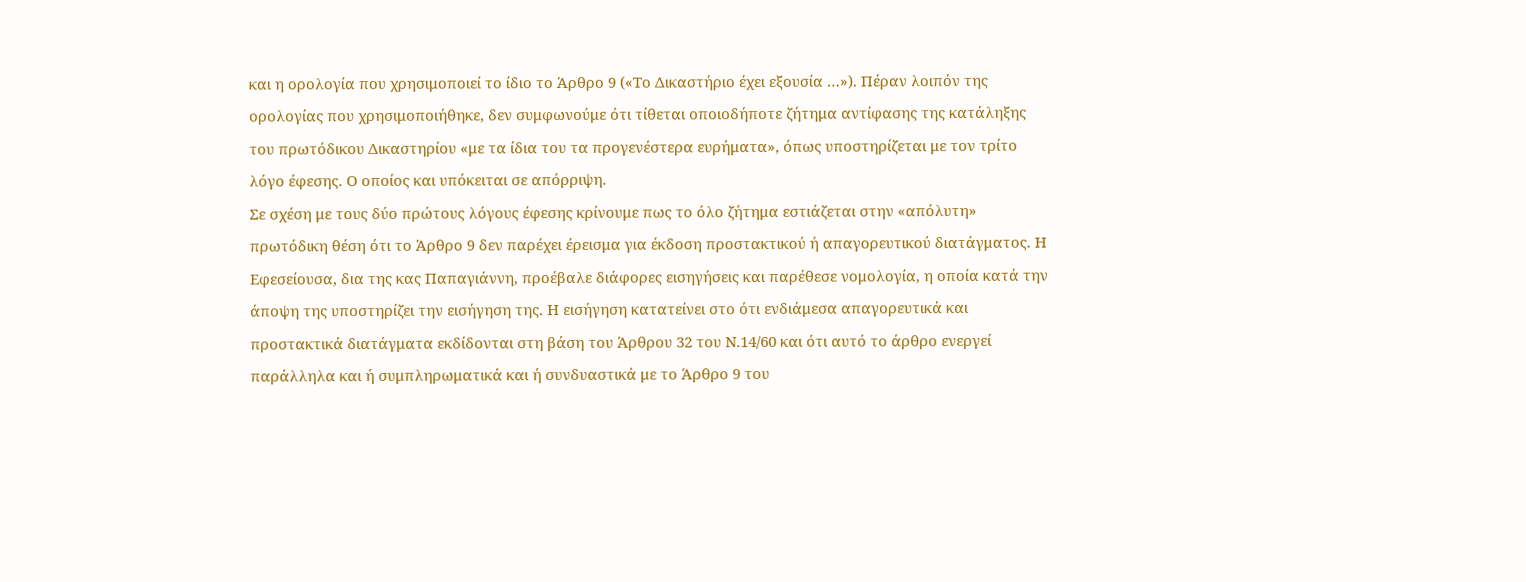και η ορολογία που χρησιμοποιεί το ίδιο το Άρθρο 9 («Το Δικαστήριο έχει εξουσία …»). Πέραν λοιπόν της ορολογίας που χρησιμοποιήθηκε, δεν συμφωνούμε ότι τίθεται οποιοδήποτε ζήτημα αντίφασης της κατάληξης του πρωτόδικου Δικαστηρίου «με τα ίδια του τα προγενέστερα ευρήματα», όπως υποστηρίζεται με τον τρίτο λόγο έφεσης. Ο οποίος και υπόκειται σε απόρριψη.
Σε σχέση με τους δύο πρώτους λόγους έφεσης κρίνουμε πως το όλο ζήτημα εστιάζεται στην «απόλυτη» πρωτόδικη θέση ότι το Άρθρο 9 δεν παρέχει έρεισμα για έκδοση προστακτικού ή απαγορευτικού διατάγματος. Η Εφεσείουσα, δια της κας Παπαγιάννη, προέβαλε διάφορες εισηγήσεις και παρέθεσε νομολογία, η οποία κατά την άποψη της υποστηρίζει την εισήγηση της. Η εισήγηση κατατείνει στο ότι ενδιάμεσα απαγορευτικά και προστακτικά διατάγματα εκδίδονται στη βάση του Άρθρου 32 του Ν.14/60 και ότι αυτό το άρθρο ενεργεί παράλληλα και ή συμπληρωματικά και ή συνδυαστικά με το Άρθρο 9 του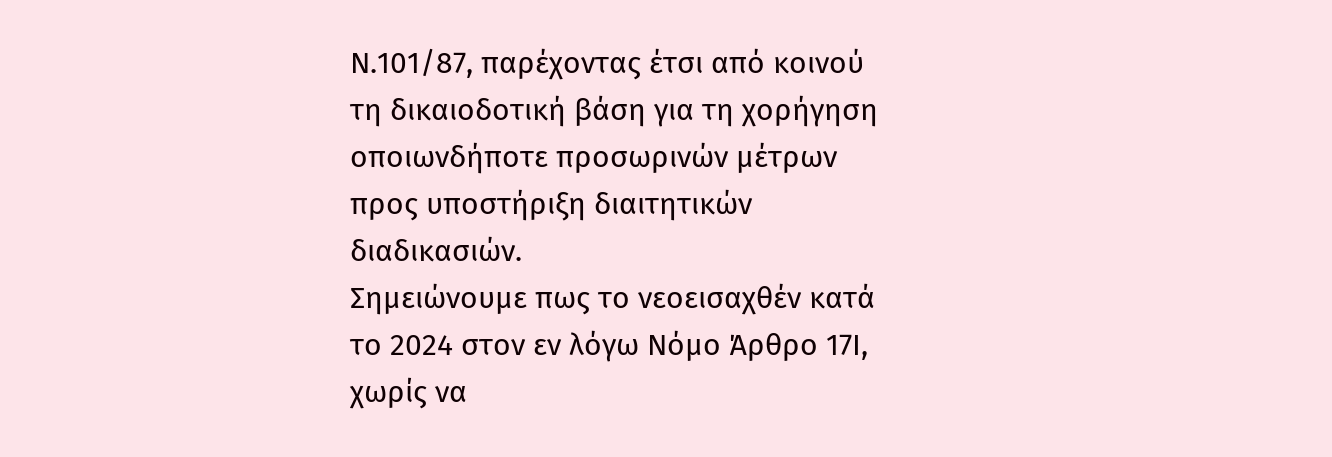Ν.101/87, παρέχοντας έτσι από κοινού τη δικαιοδοτική βάση για τη χορήγηση οποιωνδήποτε προσωρινών μέτρων προς υποστήριξη διαιτητικών διαδικασιών.
Σημειώνουμε πως το νεοεισαχθέν κατά το 2024 στον εν λόγω Νόμο Άρθρο 17Ι, χωρίς να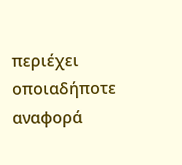περιέχει οποιαδήποτε αναφορά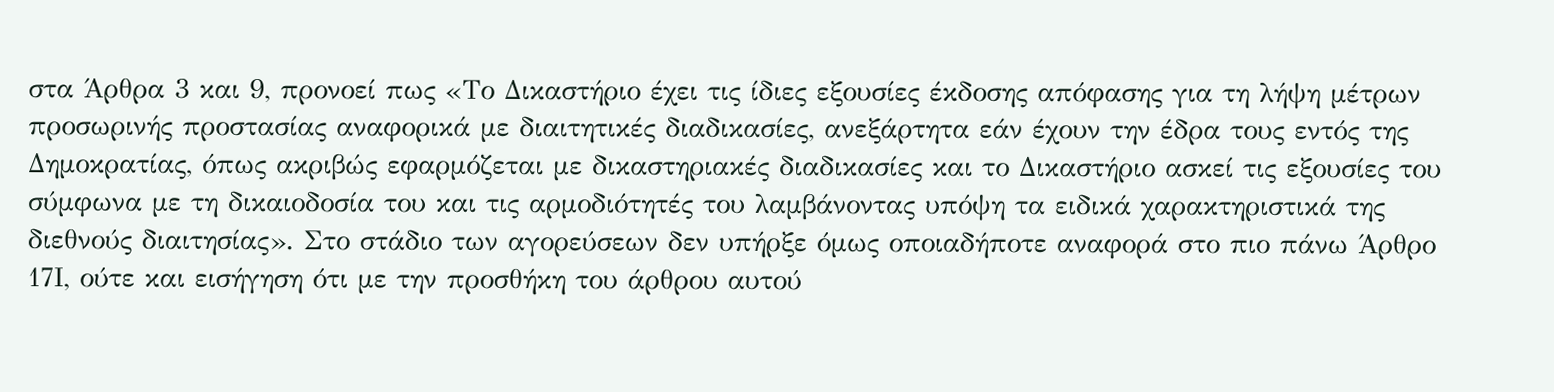στα Άρθρα 3 και 9, προνοεί πως «Το Δικαστήριο έχει τις ίδιες εξουσίες έκδοσης απόφασης για τη λήψη μέτρων προσωρινής προστασίας αναφορικά με διαιτητικές διαδικασίες, ανεξάρτητα εάν έχουν την έδρα τους εντός της Δημοκρατίας, όπως ακριβώς εφαρμόζεται με δικαστηριακές διαδικασίες και το Δικαστήριο ασκεί τις εξουσίες του σύμφωνα με τη δικαιοδοσία του και τις αρμοδιότητές του λαμβάνοντας υπόψη τα ειδικά χαρακτηριστικά της διεθνούς διαιτησίας». Στο στάδιο των αγορεύσεων δεν υπήρξε όμως οποιαδήποτε αναφορά στο πιο πάνω Άρθρο 17Ι, ούτε και εισήγηση ότι με την προσθήκη του άρθρου αυτού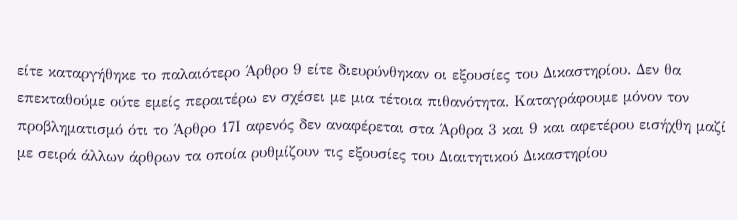είτε καταργήθηκε το παλαιότερο Άρθρο 9 είτε διευρύνθηκαν οι εξουσίες του Δικαστηρίου. Δεν θα επεκταθούμε ούτε εμείς περαιτέρω εν σχέσει με μια τέτοια πιθανότητα. Καταγράφουμε μόνον τον προβληματισμό ότι το Άρθρο 17Ι αφενός δεν αναφέρεται στα Άρθρα 3 και 9 και αφετέρου εισήχθη μαζί με σειρά άλλων άρθρων τα οποία ρυθμίζουν τις εξουσίες του Διαιτητικού Δικαστηρίου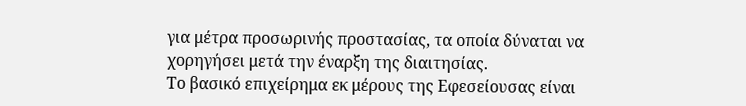για μέτρα προσωρινής προστασίας, τα οποία δύναται να χορηγήσει μετά την έναρξη της διαιτησίας.
Το βασικό επιχείρημα εκ μέρους της Εφεσείουσας είναι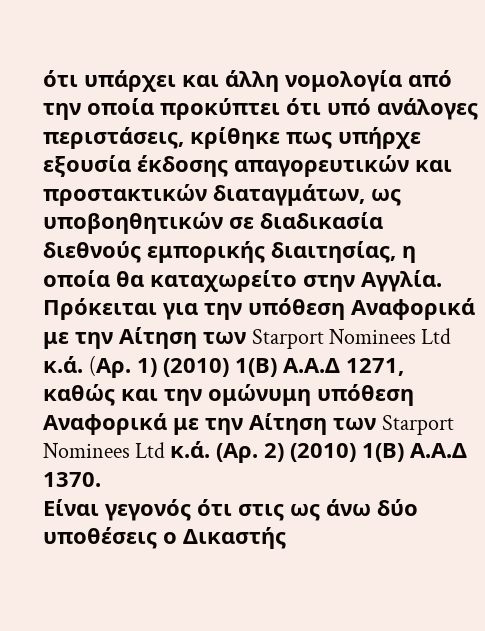ότι υπάρχει και άλλη νομολογία από την οποία προκύπτει ότι υπό ανάλογες περιστάσεις, κρίθηκε πως υπήρχε εξουσία έκδοσης απαγορευτικών και προστακτικών διαταγμάτων, ως υποβοηθητικών σε διαδικασία διεθνούς εμπορικής διαιτησίας, η οποία θα καταχωρείτο στην Αγγλία. Πρόκειται για την υπόθεση Αναφορικά με την Αίτηση των Starport Nominees Ltd κ.ά. (Aρ. 1) (2010) 1(Β) Α.Α.Δ 1271, καθώς και την ομώνυμη υπόθεση Αναφορικά με την Αίτηση των Starport Nominees Ltd κ.ά. (Αρ. 2) (2010) 1(Β) Α.Α.Δ 1370.
Είναι γεγονός ότι στις ως άνω δύο υποθέσεις ο Δικαστής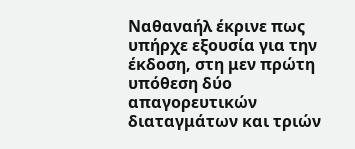Ναθαναήλ έκρινε πως υπήρχε εξουσία για την έκδοση, στη μεν πρώτη υπόθεση δύο απαγορευτικών διαταγμάτων και τριών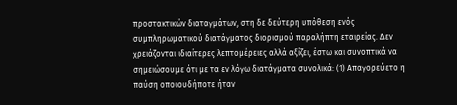προστακτικών διαταγμάτων, στη δε δεύτερη υπόθεση ενός συμπληρωματικού διατάγματος διορισμού παραλήπτη εταιρείας. Δεν χρειάζονται ιδιαίτερες λεπτομέρειες αλλά αξίζει, έστω και συνοπτικά να σημειώσουμε ότι με τα εν λόγω διατάγματα συνολικά: (1) Απαγορεύετο η παύση οποιουδήποτε ήταν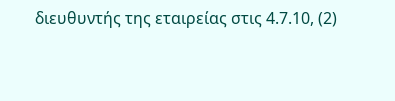διευθυντής της εταιρείας στις 4.7.10, (2)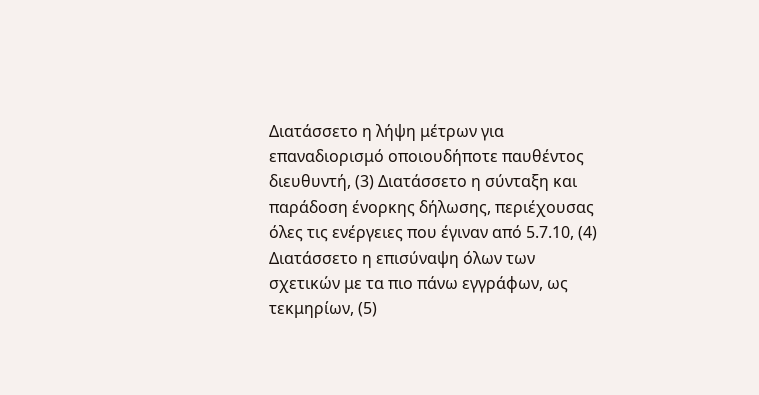Διατάσσετο η λήψη μέτρων για επαναδιορισμό οποιουδήποτε παυθέντος διευθυντή, (3) Διατάσσετο η σύνταξη και παράδοση ένορκης δήλωσης, περιέχουσας όλες τις ενέργειες που έγιναν από 5.7.10, (4) Διατάσσετο η επισύναψη όλων των σχετικών με τα πιο πάνω εγγράφων, ως τεκμηρίων, (5)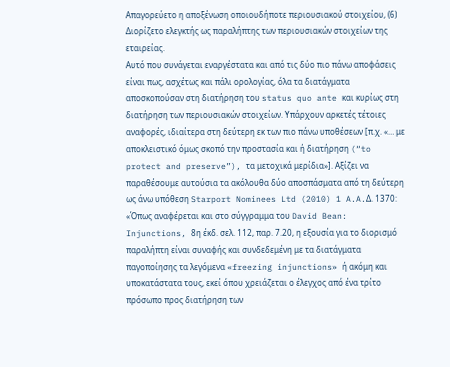Απαγορεύετο η αποξένωση οποιουδήποτε περιουσιακού στοιχείου, (6) Διορίζετο ελεγκτής ως παραλήπτης των περιουσιακών στοιχείων της εταιρείας.
Αυτό που συνάγεται εναργέστατα και από τις δύο πιο πάνω αποφάσεις είναι πως, ασχέτως και πάλι ορολογίας, όλα τα διατάγματα αποσκοπούσαν στη διατήρηση του status quo ante και κυρίως στη διατήρηση των περιουσιακών στοιχείων. Υπάρχουν αρκετές τέτοιες αναφορές, ιδιαίτερα στη δεύτερη εκ των πιο πάνω υποθέσεων [π.χ. «… με αποκλειστικό όμως σκοπό την προστασία και ή διατήρηση (“to protect and preserve”), τα μετοχικά μερίδια»]. Αξίζει να παραθέσουμε αυτούσια τα ακόλουθα δύο αποσπάσματα από τη δεύτερη ως άνω υπόθεση Starport Nominees Ltd (2010) 1 A.A.Δ. 1370:
«Όπως αναφέρεται και στο σύγγραμμα του David Bean: Injunctions, 8η έκδ. σελ. 112, παρ. 7.20, η εξουσία για το διορισμό παραλήπτη είναι συναφής και συνδεδεμένη με τα διατάγματα παγοποίησης τα λεγόμενα «freezing injunctions» ή ακόμη και υποκατάστατα τους, εκεί όπου χρειάζεται ο έλεγχος από ένα τρίτο πρόσωπο προς διατήρηση των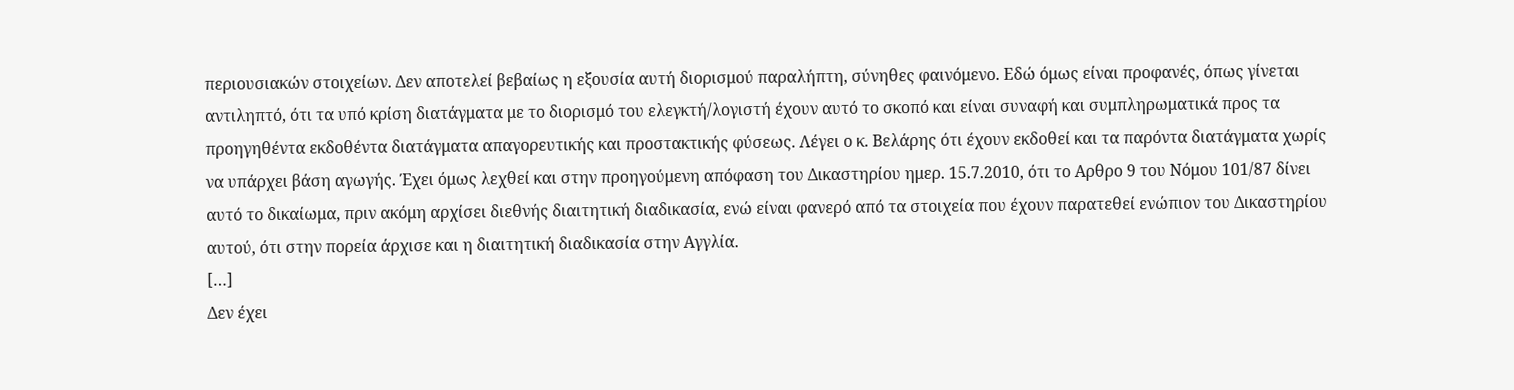περιουσιακών στοιχείων. Δεν αποτελεί βεβαίως η εξουσία αυτή διορισμού παραλήπτη, σύνηθες φαινόμενο. Εδώ όμως είναι προφανές, όπως γίνεται αντιληπτό, ότι τα υπό κρίση διατάγματα με το διορισμό του ελεγκτή/λογιστή έχουν αυτό το σκοπό και είναι συναφή και συμπληρωματικά προς τα προηγηθέντα εκδοθέντα διατάγματα απαγορευτικής και προστακτικής φύσεως. Λέγει ο κ. Βελάρης ότι έχουν εκδοθεί και τα παρόντα διατάγματα χωρίς να υπάρχει βάση αγωγής. Έχει όμως λεχθεί και στην προηγούμενη απόφαση του Δικαστηρίου ημερ. 15.7.2010, ότι το Αρθρο 9 του Νόμου 101/87 δίνει αυτό το δικαίωμα, πριν ακόμη αρχίσει διεθνής διαιτητική διαδικασία, ενώ είναι φανερό από τα στοιχεία που έχουν παρατεθεί ενώπιον του Δικαστηρίου αυτού, ότι στην πορεία άρχισε και η διαιτητική διαδικασία στην Αγγλία.
[…]
Δεν έχει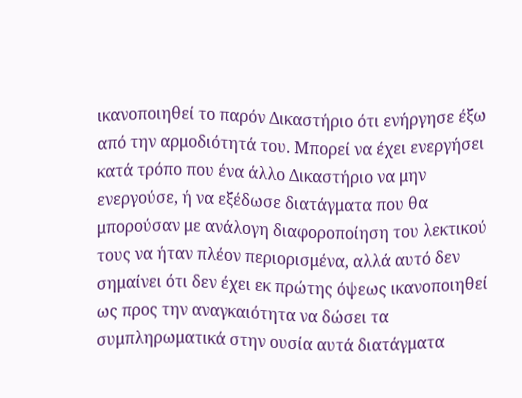ικανοποιηθεί το παρόν Δικαστήριο ότι ενήργησε έξω από την αρμοδιότητά του. Μπορεί να έχει ενεργήσει κατά τρόπο που ένα άλλο Δικαστήριο να μην ενεργούσε, ή να εξέδωσε διατάγματα που θα μπορούσαν με ανάλογη διαφοροποίηση του λεκτικού τους να ήταν πλέον περιορισμένα, αλλά αυτό δεν σημαίνει ότι δεν έχει εκ πρώτης όψεως ικανοποιηθεί ως προς την αναγκαιότητα να δώσει τα συμπληρωματικά στην ουσία αυτά διατάγματα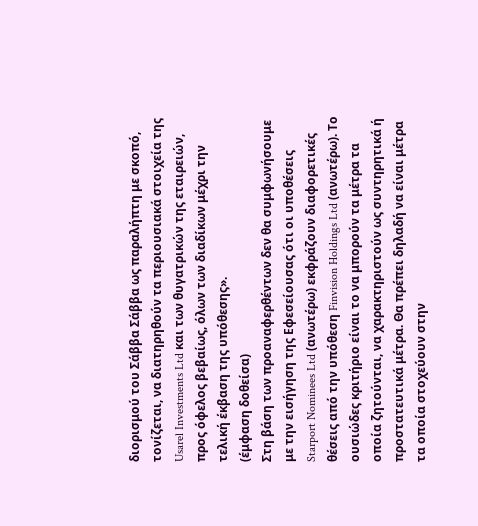διορισμού του Σάββα Σάββα ως παραλήπτη με σκοπό, τονίζεται, να διατηρηθούν τα περιουσιακά στοιχεία της Usarel Investments Ltd και των θυγατρικών της εταιρειών, προς όφελος βεβαίως, όλων των διαδίκων μέχρι την τελική έκβαση της υπόθεσης».
(έμφαση δοθείσα)
Στη βάση των προαναφερθέντων δεν θα συμφωνήσουμε με την εισήγηση της Εφεσείουσας ότι οι υποθέσεις Starport Nominees Ltd (ανωτέρω) εκφράζουν διαφορετικές θέσεις από την υπόθεση Finvision Holdings Ltd (ανωτέρω). Το ουσιώδες κριτήριο είναι το να μπορούν τα μέτρα τα οποία ζητούνται, να χαρακτηριστούν ως συντηρητικά ή προστατευτικά μέτρα. Θα πρέπει δηλαδή να είναι μέτρα τα οποία στοχεύουν στην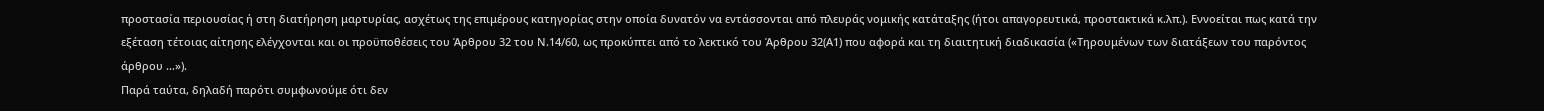προστασία περιουσίας ή στη διατήρηση μαρτυρίας, ασχέτως της επιμέρους κατηγορίας στην οποία δυνατόν να εντάσσονται από πλευράς νομικής κατάταξης (ήτοι απαγορευτικά, προστακτικά κ.λπ.). Εννοείται πως κατά την εξέταση τέτοιας αίτησης ελέγχονται και οι προϋποθέσεις του Άρθρου 32 του Ν.14/60, ως προκύπτει από το λεκτικό του Άρθρου 32(Α1) που αφορά και τη διαιτητική διαδικασία («Τηρουμένων των διατάξεων του παρόντος άρθρου …»).
Παρά ταύτα, δηλαδή παρότι συμφωνούμε ότι δεν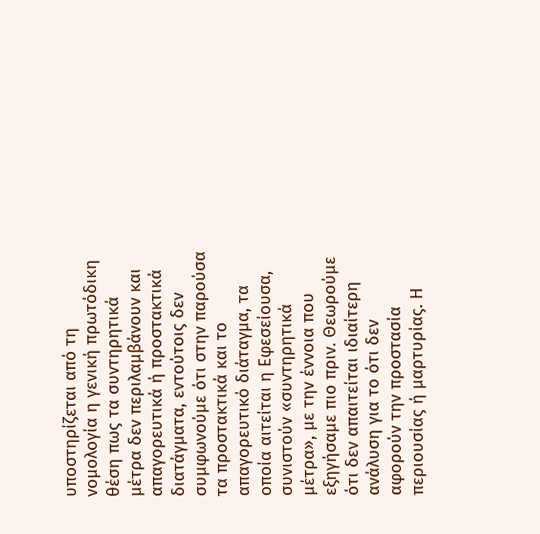υποστηρίζεται από τη νομολογία η γενική πρωτόδικη θέση πως τα συντηρητικά μέτρα δεν περιλαμβάνουν και απαγορευτικά ή προστακτικά διατάγματα, εντούτοις δεν συμφωνούμε ότι στην παρούσα τα προστακτικά και το απαγορευτικό διάταγμα, τα οποία αιτείται η Εφεσείουσα, συνιστούν «συντηρητικά μέτρα», με την έννοια που εξηγήσαμε πιο πριν. Θεωρούμε ότι δεν απαιτείται ιδιαίτερη ανάλυση για το ότι δεν αφορούν την προστασία περιουσίας ή μαρτυρίας. Η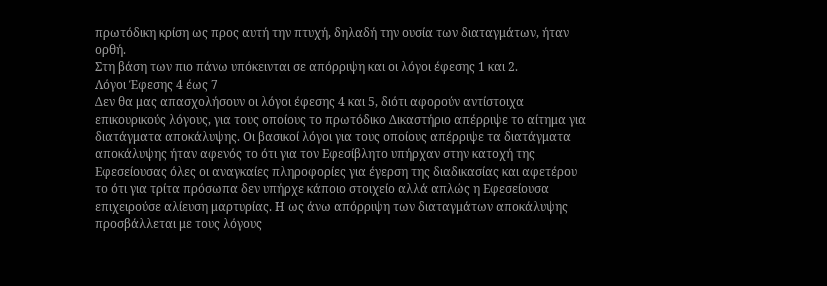πρωτόδικη κρίση ως προς αυτή την πτυχή, δηλαδή την ουσία των διαταγμάτων, ήταν ορθή.
Στη βάση των πιο πάνω υπόκεινται σε απόρριψη και οι λόγοι έφεσης 1 και 2.
Λόγοι Έφεσης 4 έως 7
Δεν θα μας απασχολήσουν οι λόγοι έφεσης 4 και 5, διότι αφορούν αντίστοιχα επικουρικούς λόγους, για τους οποίους το πρωτόδικο Δικαστήριο απέρριψε το αίτημα για διατάγματα αποκάλυψης. Οι βασικοί λόγοι για τους οποίους απέρριψε τα διατάγματα αποκάλυψης ήταν αφενός το ότι για τον Εφεσίβλητο υπήρχαν στην κατοχή της Εφεσείουσας όλες οι αναγκαίες πληροφορίες για έγερση της διαδικασίας και αφετέρου το ότι για τρίτα πρόσωπα δεν υπήρχε κάποιο στοιχείο αλλά απλώς η Εφεσείουσα επιχειρούσε αλίευση μαρτυρίας. Η ως άνω απόρριψη των διαταγμάτων αποκάλυψης προσβάλλεται με τους λόγους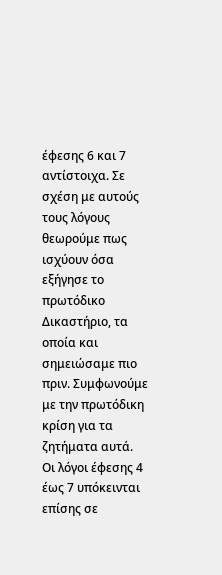έφεσης 6 και 7 αντίστοιχα. Σε σχέση με αυτούς τους λόγους θεωρούμε πως ισχύουν όσα εξήγησε το πρωτόδικο Δικαστήριο, τα οποία και σημειώσαμε πιο πριν. Συμφωνούμε με την πρωτόδικη κρίση για τα ζητήματα αυτά.
Οι λόγοι έφεσης 4 έως 7 υπόκεινται επίσης σε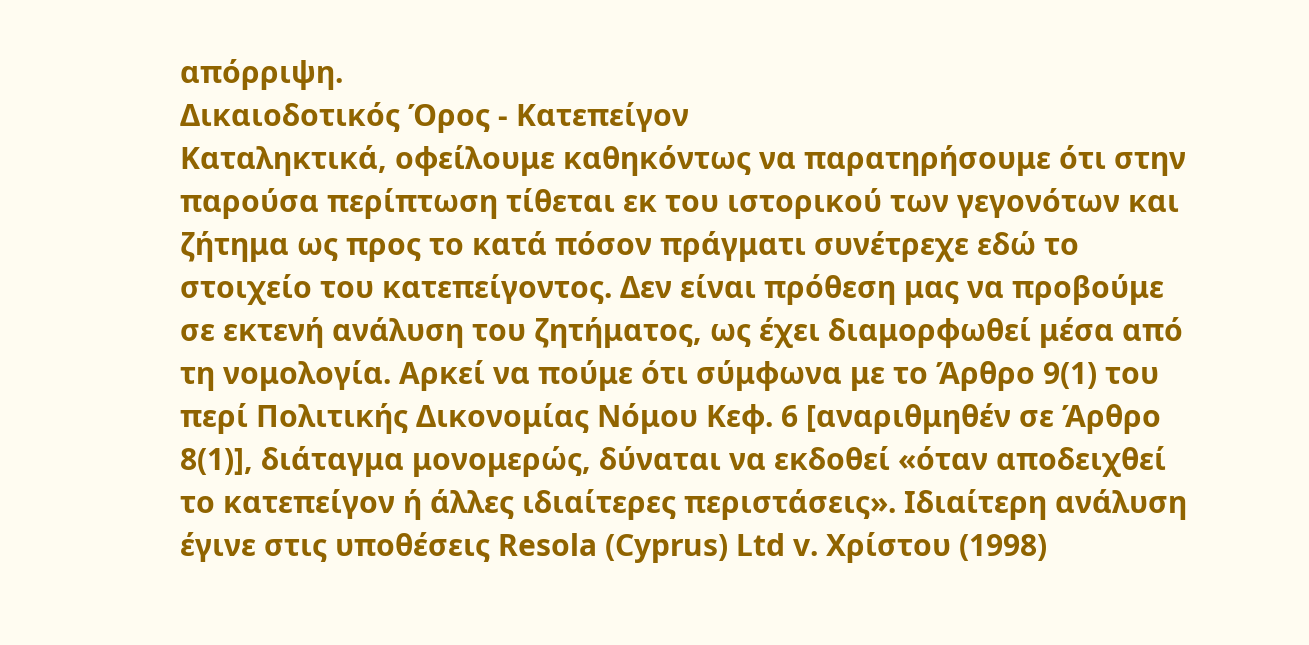απόρριψη.
Δικαιοδοτικός Όρος - Κατεπείγον
Καταληκτικά, οφείλουμε καθηκόντως να παρατηρήσουμε ότι στην παρούσα περίπτωση τίθεται εκ του ιστορικού των γεγονότων και ζήτημα ως προς το κατά πόσον πράγματι συνέτρεχε εδώ το στοιχείο του κατεπείγοντος. Δεν είναι πρόθεση μας να προβούμε σε εκτενή ανάλυση του ζητήματος, ως έχει διαμορφωθεί μέσα από τη νομολογία. Αρκεί να πούμε ότι σύμφωνα με το Άρθρο 9(1) του περί Πολιτικής Δικονομίας Νόμου Κεφ. 6 [αναριθμηθέν σε Άρθρο 8(1)], διάταγμα μονομερώς, δύναται να εκδοθεί «όταν αποδειχθεί το κατεπείγον ή άλλες ιδιαίτερες περιστάσεις». Ιδιαίτερη ανάλυση έγινε στις υποθέσεις Resola (Cyprus) Ltd v. Χρίστου (1998)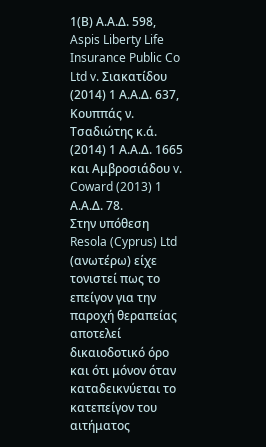1(Β) Α.Α.Δ. 598, Aspis Liberty Life Insurance Public Co Ltd v. Σιακατίδου (2014) 1 Α.Α.Δ. 637, Κουππάς ν. Τσαδιώτης κ.ά. (2014) 1 Α.Α.Δ. 1665 και Αμβροσιάδου v. Coward (2013) 1 Α.Α.Δ. 78.
Στην υπόθεση Resola (Cyprus) Ltd (ανωτέρω) είχε τονιστεί πως το επείγον για την παροχή θεραπείας αποτελεί δικαιοδοτικό όρο και ότι μόνον όταν καταδεικνύεται το κατεπείγον του αιτήματος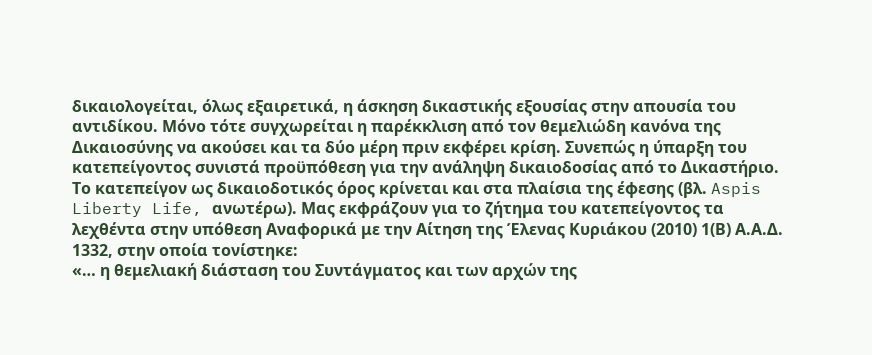δικαιολογείται, όλως εξαιρετικά, η άσκηση δικαστικής εξουσίας στην απουσία του αντιδίκου. Μόνο τότε συγχωρείται η παρέκκλιση από τον θεμελιώδη κανόνα της Δικαιοσύνης να ακούσει και τα δύο μέρη πριν εκφέρει κρίση. Συνεπώς η ύπαρξη του κατεπείγοντος συνιστά προϋπόθεση για την ανάληψη δικαιοδοσίας από το Δικαστήριο. Το κατεπείγον ως δικαιοδοτικός όρος κρίνεται και στα πλαίσια της έφεσης (βλ. Aspis Liberty Life, ανωτέρω). Μας εκφράζουν για το ζήτημα του κατεπείγοντος τα λεχθέντα στην υπόθεση Αναφορικά με την Αίτηση της Έλενας Κυριάκου (2010) 1(Β) Α.Α.Δ. 1332, στην οποία τονίστηκε:
«… η θεμελιακή διάσταση του Συντάγματος και των αρχών της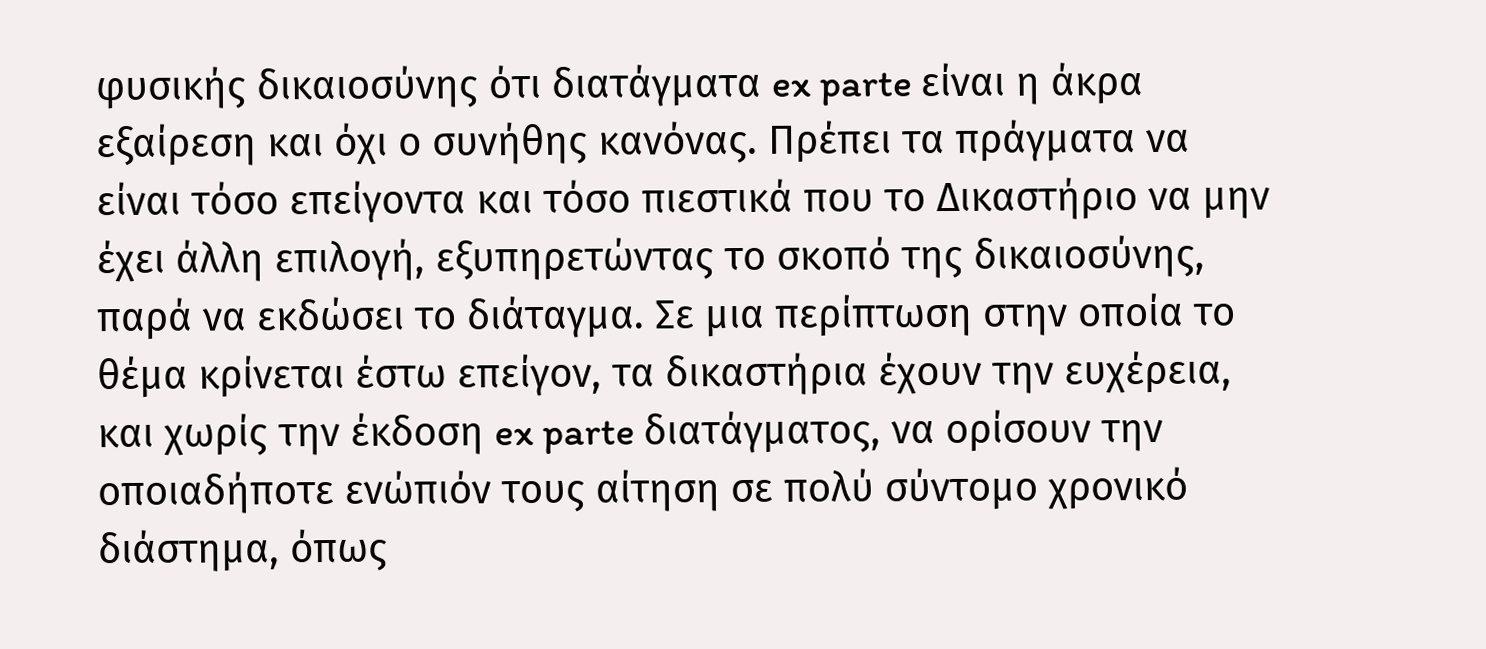φυσικής δικαιοσύνης ότι διατάγματα ex parte είναι η άκρα εξαίρεση και όχι ο συνήθης κανόνας. Πρέπει τα πράγματα να είναι τόσο επείγοντα και τόσο πιεστικά που το Δικαστήριο να μην έχει άλλη επιλογή, εξυπηρετώντας το σκοπό της δικαιοσύνης, παρά να εκδώσει το διάταγμα. Σε μια περίπτωση στην οποία το θέμα κρίνεται έστω επείγον, τα δικαστήρια έχουν την ευχέρεια, και χωρίς την έκδοση ex parte διατάγματος, να ορίσουν την οποιαδήποτε ενώπιόν τους αίτηση σε πολύ σύντομο χρονικό διάστημα, όπως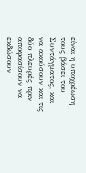είναι η υποχρέωση τους βάσει του Συντάγματος, και να ακούσουν και τις δύο πλευρές πριν αποφασίσουν να εκδώσουν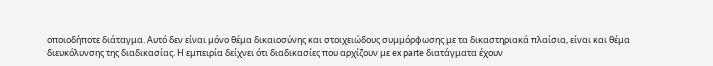οποιοδήποτε διάταγμα. Αυτό δεν είναι μόνο θέμα δικαιοσύνης και στοιχειώδους συμμόρφωσης με τα δικαστηριακά πλαίσια, είναι και θέμα διευκόλυνσης της διαδικασίας. Η εμπειρία δείχνει ότι διαδικασίες που αρχίζουν με ex parte διατάγματα έχουν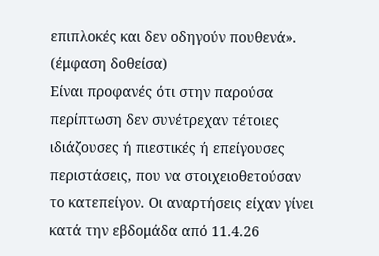επιπλοκές και δεν οδηγούν πουθενά».
(έμφαση δοθείσα)
Είναι προφανές ότι στην παρούσα περίπτωση δεν συνέτρεχαν τέτοιες ιδιάζουσες ή πιεστικές ή επείγουσες περιστάσεις, που να στοιχειοθετούσαν το κατεπείγον. Οι αναρτήσεις είχαν γίνει κατά την εβδομάδα από 11.4.26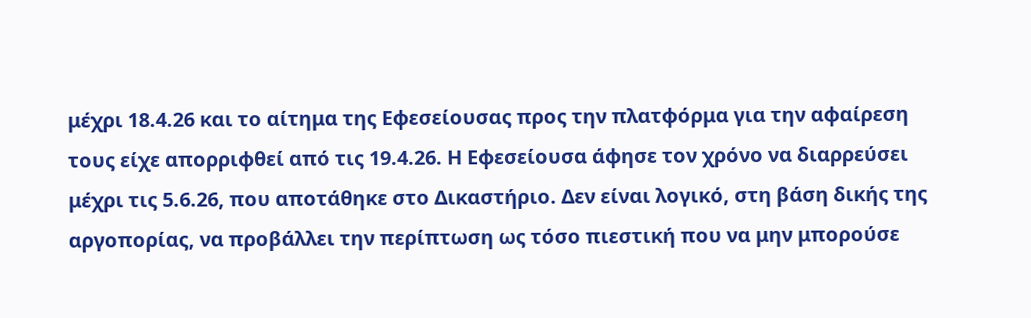μέχρι 18.4.26 και το αίτημα της Εφεσείουσας προς την πλατφόρμα για την αφαίρεση τους είχε απορριφθεί από τις 19.4.26. Η Εφεσείουσα άφησε τον χρόνο να διαρρεύσει μέχρι τις 5.6.26, που αποτάθηκε στο Δικαστήριο. Δεν είναι λογικό, στη βάση δικής της αργοπορίας, να προβάλλει την περίπτωση ως τόσο πιεστική που να μην μπορούσε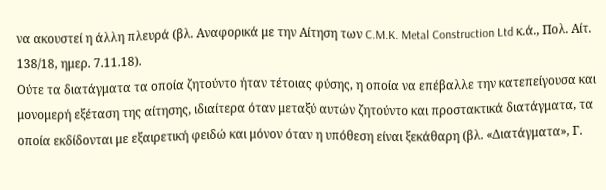να ακουστεί η άλλη πλευρά (βλ. Αναφορικά με την Αίτηση των C.M.K. Metal Construction Ltd κ.ά., Πολ. Αίτ. 138/18, ημερ. 7.11.18).
Ούτε τα διατάγματα τα οποία ζητούντο ήταν τέτοιας φύσης, η οποία να επέβαλλε την κατεπείγουσα και μονομερή εξέταση της αίτησης, ιδιαίτερα όταν μεταξύ αυτών ζητούντο και προστακτικά διατάγματα, τα οποία εκδίδονται με εξαιρετική φειδώ και μόνον όταν η υπόθεση είναι ξεκάθαρη (βλ. «Διατάγματα», Γ.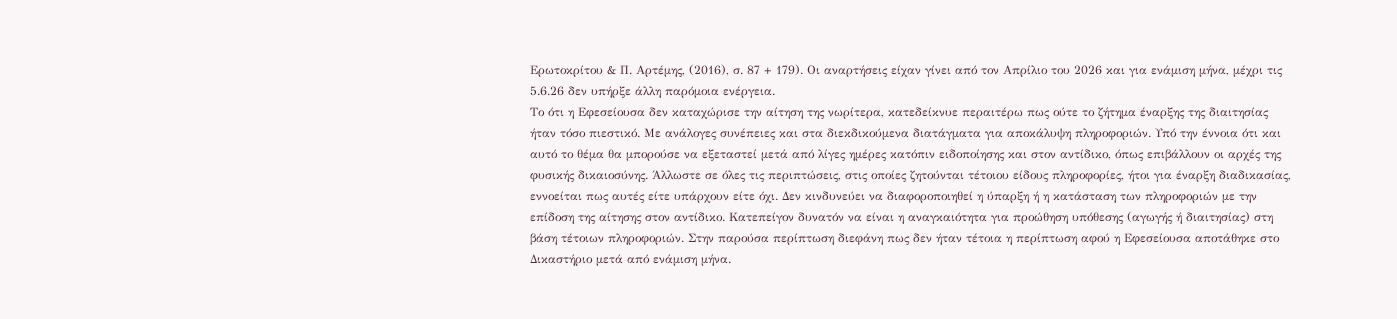Ερωτοκρίτου & Π. Αρτέμης, (2016), σ. 87 + 179). Οι αναρτήσεις είχαν γίνει από τον Απρίλιο του 2026 και για ενάμιση μήνα, μέχρι τις 5.6.26 δεν υπήρξε άλλη παρόμοια ενέργεια.
Το ότι η Εφεσείουσα δεν καταχώρισε την αίτηση της νωρίτερα, κατεδείκνυε περαιτέρω πως ούτε το ζήτημα έναρξης της διαιτησίας ήταν τόσο πιεστικό. Με ανάλογες συνέπειες και στα διεκδικούμενα διατάγματα για αποκάλυψη πληροφοριών. Υπό την έννοια ότι και αυτό το θέμα θα μπορούσε να εξεταστεί μετά από λίγες ημέρες κατόπιν ειδοποίησης και στον αντίδικο, όπως επιβάλλουν οι αρχές της φυσικής δικαιοσύνης. Άλλωστε σε όλες τις περιπτώσεις, στις οποίες ζητούνται τέτοιου είδους πληροφορίες, ήτοι για έναρξη διαδικασίας, εννοείται πως αυτές είτε υπάρχουν είτε όχι. Δεν κινδυνεύει να διαφοροποιηθεί η ύπαρξη ή η κατάσταση των πληροφοριών με την επίδοση της αίτησης στον αντίδικο. Κατεπείγον δυνατόν να είναι η αναγκαιότητα για προώθηση υπόθεσης (αγωγής ή διαιτησίας) στη βάση τέτοιων πληροφοριών. Στην παρούσα περίπτωση διεφάνη πως δεν ήταν τέτοια η περίπτωση αφού η Εφεσείουσα αποτάθηκε στο Δικαστήριο μετά από ενάμιση μήνα.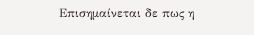Επισημαίνεται δε πως η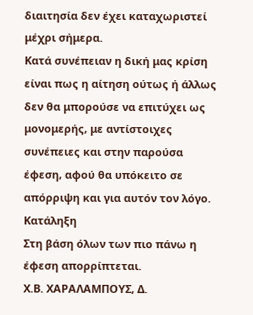διαιτησία δεν έχει καταχωριστεί μέχρι σήμερα.
Κατά συνέπειαν η δική μας κρίση είναι πως η αίτηση ούτως ή άλλως δεν θα μπορούσε να επιτύχει ως μονομερής, με αντίστοιχες συνέπειες και στην παρούσα έφεση, αφού θα υπόκειτο σε απόρριψη και για αυτόν τον λόγο.
Κατάληξη
Στη βάση όλων των πιο πάνω η έφεση απορρίπτεται.
Χ.Β. ΧΑΡΑΛΑΜΠΟΥΣ, Δ.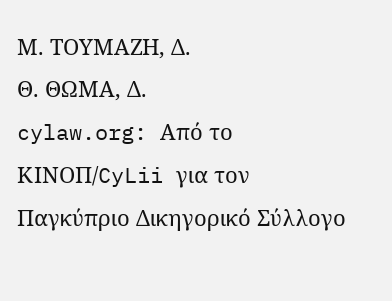Μ. ΤΟΥΜΑΖΗ, Δ.
Θ. ΘΩΜΑ, Δ.
cylaw.org: Από το ΚΙΝOΠ/CyLii για τον Παγκύπριο Δικηγορικό Σύλλογο